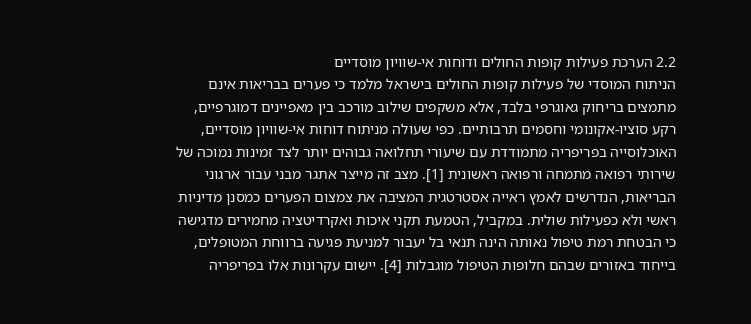2.2 הערכת פעילות קופות החולים ודוחות אי-שוויון מוסדיים
הניתוח המוסדי של פעילות קופות החולים בישראל מלמד כי פערים בבריאות אינם מתמצים בריחוק גאוגרפי בלבד, אלא משקפים שילוב מורכב בין מאפיינים דמוגרפיים, רקע סוציו-אקונומי וחסמים תרבותיים. כפי שעולה מניתוח דוחות אי-שוויון מוסדיים, האוכלוסייה בפריפריה מתמודדת עם שיעורי תחלואה גבוהים יותר לצד זמינות נמוכה של שירותי רפואה מתמחה ורפואה ראשונית [1]. מצב זה מייצר אתגר מבני עבור ארגוני הבריאות, הנדרשים לאמץ ראייה אסטרטגית המציבה את צמצום הפערים כמסנן מדיניות ראשי ולא כפעילות שולית. במקביל, הטמעת תקני איכות ואקרדיטציה מחמירים מדגישה כי הבטחת רמת טיפול נאותה הינה תנאי בל יעבור למניעת פגיעה ברווחת המטופלים, בייחוד באזורים שבהם חלופות הטיפול מוגבלות [4]. יישום עקרונות אלו בפריפריה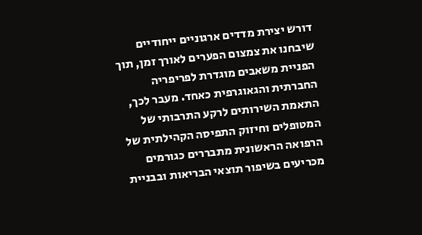דורש יצירת מדדים ארגוניים ייחודיים שיבחנו את צמצום הפערים לאורך זמן, תוך הפניית משאבים מוגדרת לפריפריה החברתית והגאוגרפית כאחד. מעבר לכך, התאמת השירותים לרקע התרבותי של המטופלים וחיזוק התפיסה הקהילתית של הרפואה הראשונית מתבררים כגורמים מכריעים בשיפור תוצאי הבריאות ובבניית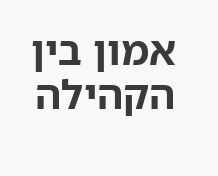אמון בין הקהילה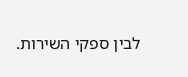לבין ספקי השירות.